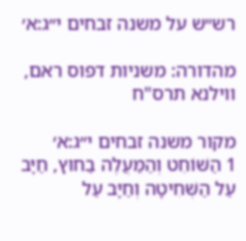רש״ש על משנה זבחים י״ג:א׳

מהדורה: משניות דפוס ראם, ווילנא תרס"ח

מקור משנה זבחים י״ג:א׳
1 הַשּׁוֹחֵט וְהַמַּעֲלֶה בַחוּץ, חַיָּב עַל הַשְּׁחִיטָה וְחַיָּב עַל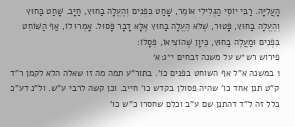הָעֲלִיָּה. רַבִּי יוֹסֵי הַגְּלִילִי אוֹמֵר, שָׁחַט בִּפְנִים וְהֶעֱלָה בַחוּץ, חַיָּב. שָׁחַט בַּחוּץ וְהֶעֱלָה בַחוּץ, פָּטוּר, שֶׁלֹּא הֶעֱלָה בַחוּץ אֶלָּא דָבָר פָּסוּל. אָמְרוּ לוֹ, אַף הַשּׁוֹחֵט בִּפְנִים וּמַעֲלֶה בַחוּץ, כֵּיוָן שֶׁהוֹצִיאוֹ, פְּסָלוֹ:
פירוש רש״ש על משנה זבחים י״ג:א׳
1 במשנה א"ל אף השוחט בפנים כו'. בתור"ע תמה מה זו שאלה הלא לקמן ר"ד ק"ט תנן אחד כו' שהיה פסולן בקדש כו' חייב. וכן קשה לרבי ע"ש. ול"נ דע"כ כלל זה ל"ד דהתנן שם ע"ב וכלם שחסרו כ"ש כו'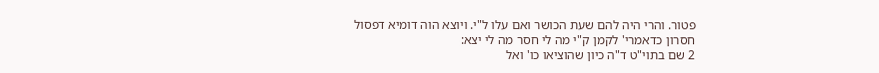פטור. והרי היה להם שעת הכושר ואם עלו ל"י. ויוצא הוה דומיא דפסול חסרון כדאמרי' לקמן ק"י מה לי חסר מה לי יצא:
2 שם בתוי"ט ד"ה כיון שהוציאו כו' ואל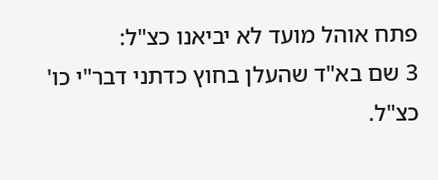פתח אוהל מועד לא יביאנו כצ"ל:
3 שם בא"ד שהעלן בחוץ כדתני דבר"י כו' כצ"ל.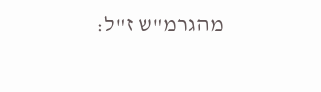מהגרמ"ש ז"ל: